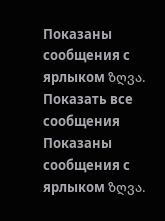Показаны сообщения с ярлыком ზღვა. Показать все сообщения
Показаны сообщения с ярлыком ზღვა.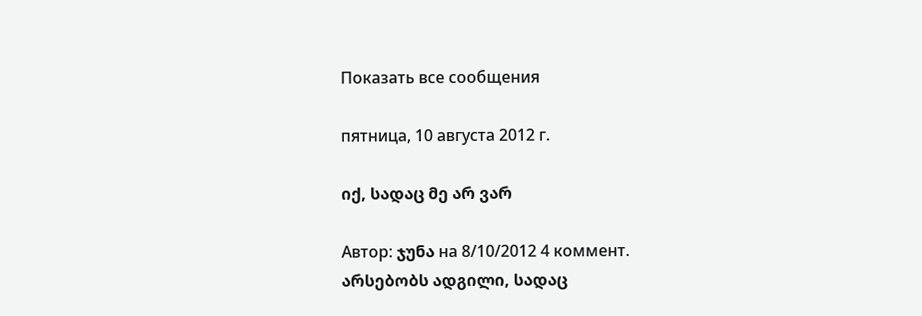Показать все сообщения

пятница, 10 августа 2012 г.

იქ, სადაც მე არ ვარ

Автор: ჯუნა на 8/10/2012 4 коммент.
არსებობს ადგილი, სადაც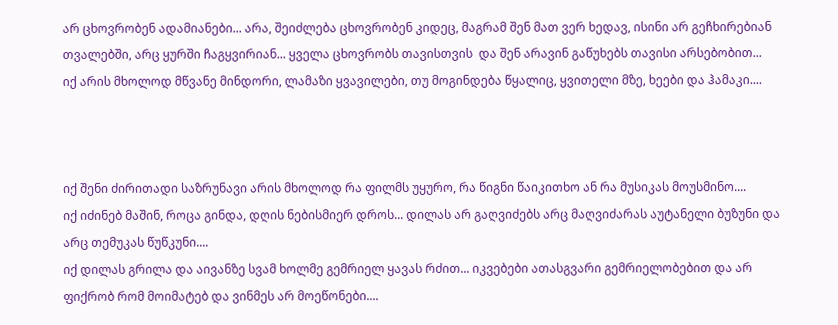არ ცხოვრობენ ადამიანები... არა, შეიძლება ცხოვრობენ კიდეც, მაგრამ შენ მათ ვერ ხედავ, ისინი არ გეჩხირებიან თვალებში, არც ყურში ჩაგყვირიან... ყველა ცხოვრობს თავისთვის  და შენ არავინ გაწუხებს თავისი არსებობით...
იქ არის მხოლოდ მწვანე მინდორი, ლამაზი ყვავილები, თუ მოგინდება წყალიც, ყვითელი მზე, ხეები და ჰამაკი....



იქ შენი ძირითადი საზრუნავი არის მხოლოდ რა ფილმს უყურო, რა წიგნი წაიკითხო ან რა მუსიკას მოუსმინო....
იქ იძინებ მაშინ, როცა გინდა, დღის ნებისმიერ დროს... დილას არ გაღვიძებს არც მაღვიძარას აუტანელი ბუზუნი და არც თემუკას წუწკუნი....
იქ დილას გრილა და აივანზე სვამ ხოლმე გემრიელ ყავას რძით... იკვებები ათასგვარი გემრიელობებით და არ ფიქრობ რომ მოიმატებ და ვინმეს არ მოეწონები....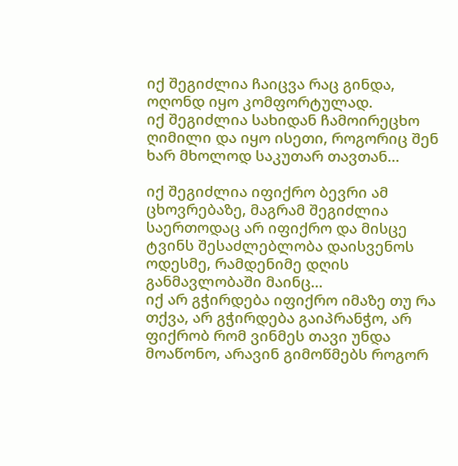იქ შეგიძლია ჩაიცვა რაც გინდა, ოღონდ იყო კომფორტულად.
იქ შეგიძლია სახიდან ჩამოირეცხო ღიმილი და იყო ისეთი, როგორიც შენ ხარ მხოლოდ საკუთარ თავთან...

იქ შეგიძლია იფიქრო ბევრი ამ ცხოვრებაზე, მაგრამ შეგიძლია საერთოდაც არ იფიქრო და მისცე ტვინს შესაძლებლობა დაისვენოს ოდესმე, რამდენიმე დღის განმავლობაში მაინც...
იქ არ გჭირდება იფიქრო იმაზე თუ რა თქვა, არ გჭირდება გაიპრანჭო, არ ფიქრობ რომ ვინმეს თავი უნდა მოაწონო, არავინ გიმოწმებს როგორ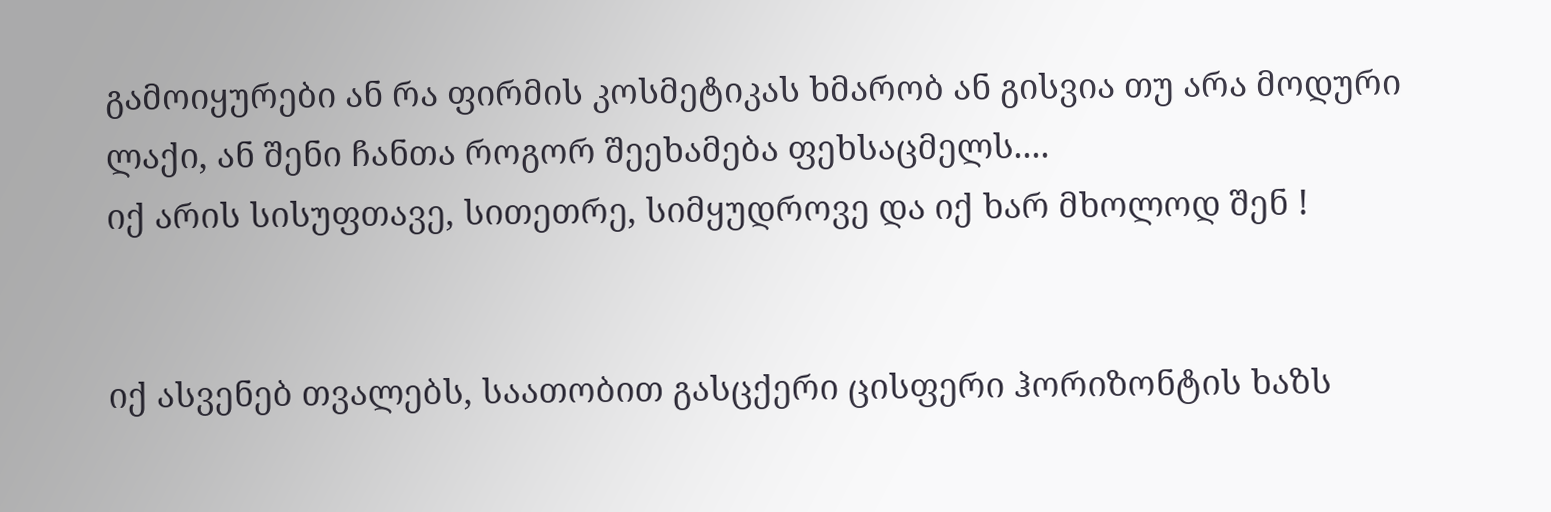გამოიყურები ან რა ფირმის კოსმეტიკას ხმარობ ან გისვია თუ არა მოდური ლაქი, ან შენი ჩანთა როგორ შეეხამება ფეხსაცმელს....
იქ არის სისუფთავე, სითეთრე, სიმყუდროვე და იქ ხარ მხოლოდ შენ !


იქ ასვენებ თვალებს, საათობით გასცქერი ცისფერი ჰორიზონტის ხაზს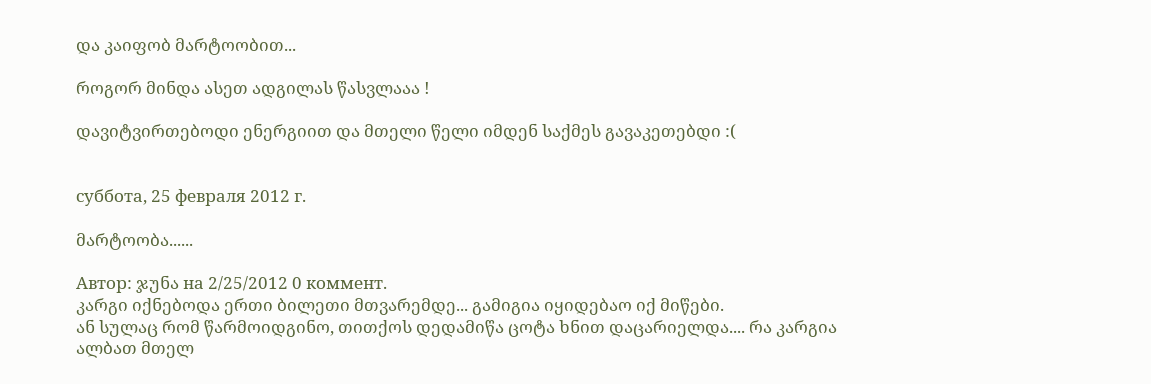და კაიფობ მარტოობით...

როგორ მინდა ასეთ ადგილას წასვლააა !

დავიტვირთებოდი ენერგიით და მთელი წელი იმდენ საქმეს გავაკეთებდი :(


суббота, 25 февраля 2012 г.

მარტოობა......

Автор: ჯუნა на 2/25/2012 0 коммент.
კარგი იქნებოდა ერთი ბილეთი მთვარემდე... გამიგია იყიდებაო იქ მიწები.
ან სულაც რომ წარმოიდგინო, თითქოს დედამიწა ცოტა ხნით დაცარიელდა.... რა კარგია ალბათ მთელ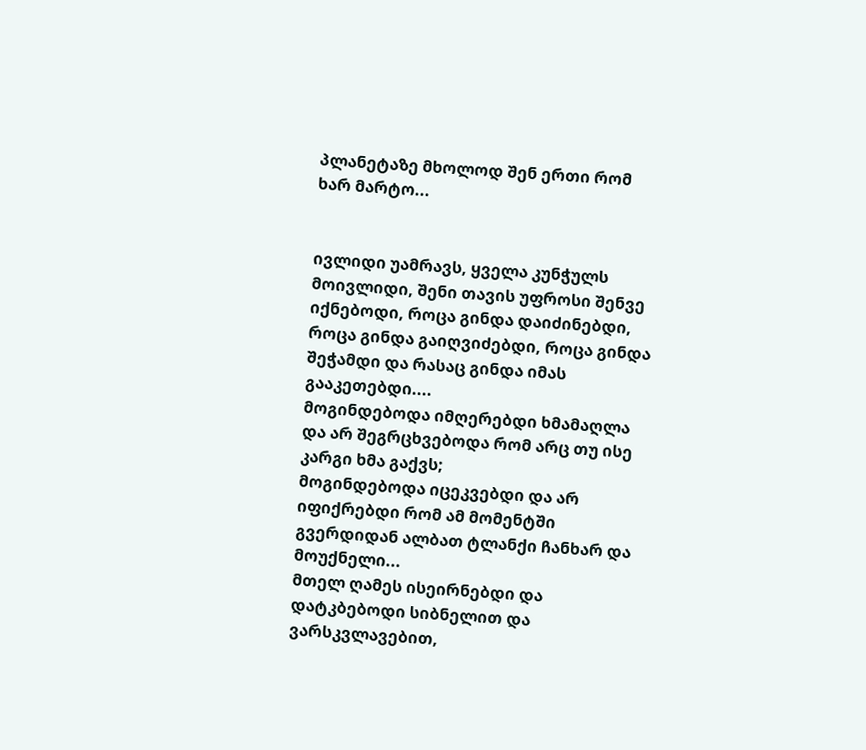პლანეტაზე მხოლოდ შენ ერთი რომ ხარ მარტო...


ივლიდი უამრავს, ყველა კუნჭულს მოივლიდი, შენი თავის უფროსი შენვე იქნებოდი, როცა გინდა დაიძინებდი, როცა გინდა გაიღვიძებდი, როცა გინდა შეჭამდი და რასაც გინდა იმას გააკეთებდი....
მოგინდებოდა იმღერებდი ხმამაღლა და არ შეგრცხვებოდა რომ არც თუ ისე კარგი ხმა გაქვს;
მოგინდებოდა იცეკვებდი და არ იფიქრებდი რომ ამ მომენტში გვერდიდან ალბათ ტლანქი ჩანხარ და მოუქნელი...
მთელ ღამეს ისეირნებდი და დატკბებოდი სიბნელით და ვარსკვლავებით,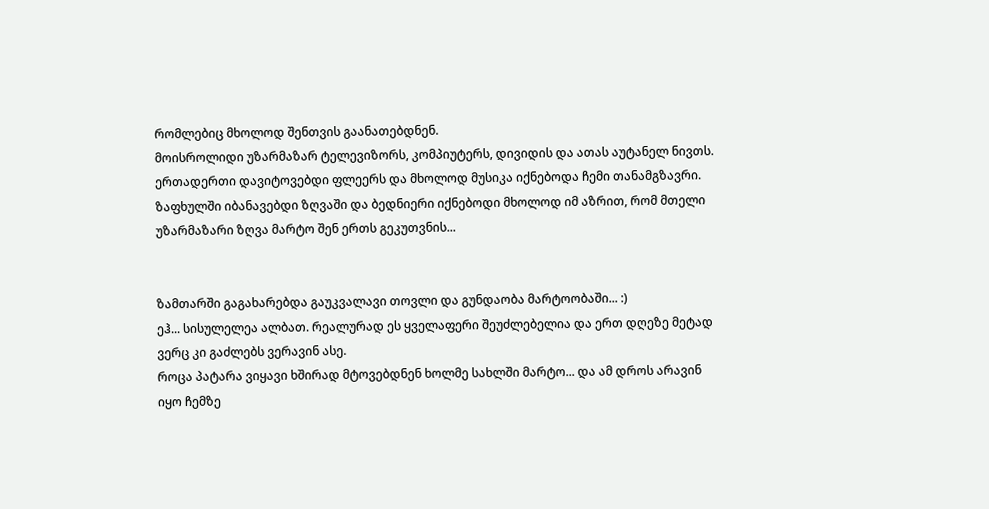რომლებიც მხოლოდ შენთვის გაანათებდნენ.
მოისროლიდი უზარმაზარ ტელევიზორს, კომპიუტერს, დივიდის და ათას აუტანელ ნივთს. ერთადერთი დავიტოვებდი ფლეერს და მხოლოდ მუსიკა იქნებოდა ჩემი თანამგზავრი.
ზაფხულში იბანავებდი ზღვაში და ბედნიერი იქნებოდი მხოლოდ იმ აზრით, რომ მთელი უზარმაზარი ზღვა მარტო შენ ერთს გეკუთვნის...


ზამთარში გაგახარებდა გაუკვალავი თოვლი და გუნდაობა მარტოობაში... :)
ეჰ... სისულელეა ალბათ. რეალურად ეს ყველაფერი შეუძლებელია და ერთ დღეზე მეტად ვერც კი გაძლებს ვერავინ ასე.
როცა პატარა ვიყავი ხშირად მტოვებდნენ ხოლმე სახლში მარტო... და ამ დროს არავინ იყო ჩემზე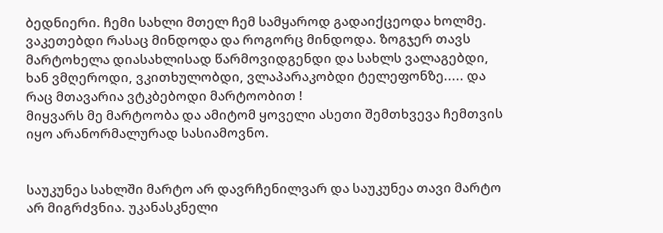ბედნიერი. ჩემი სახლი მთელ ჩემ სამყაროდ გადაიქცეოდა ხოლმე. ვაკეთებდი რასაც მინდოდა და როგორც მინდოდა. ზოგჯერ თავს მარტოხელა დიასახლისად წარმოვიდგენდი და სახლს ვალაგებდი, ხან ვმღეროდი, ვკითხულობდი, ვლაპარაკობდი ტელეფონზე..... და რაც მთავარია ვტკბებოდი მარტოობით !
მიყვარს მე მარტოობა და ამიტომ ყოველი ასეთი შემთხვევა ჩემთვის იყო არანორმალურად სასიამოვნო.


საუკუნეა სახლში მარტო არ დავრჩენილვარ და საუკუნეა თავი მარტო არ მიგრძვნია. უკანასკნელი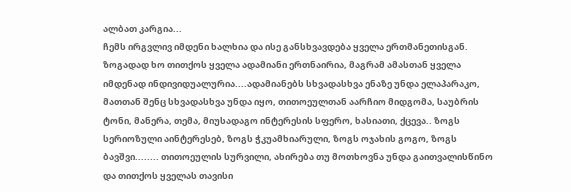ალბათ კარგია...
ჩემს ირგვლივ იმდენი ხალხია და ისე განსხვავდება ყველა ერთმანეთისგან. ზოგადად ხო თითქოს ყველა ადამიანი ერთნაირია, მაგრამ ამასთან ყველა იმდენად ინდივიდუალურია....ადამიანებს სხვადასხვა ენაზე უნდა ელაპარაკო, მათთან შენც სხვადასხვა უნდა იყო, თითოეულთან აარჩიო მიდგომა, საუბრის ტონი, მანერა, თემა, მიუსადაგო ინტერესის სფერო, ხასიათი, ქცევა.. ზოგს სერიოზული აინტერესებ, ზოგს ჭკუამხიარული, ზოგს ოჯახის გოგო, ზოგს ბავშვი........ თითოეულის სურვილი, ახირება თუ მოთხოვნა უნდა გაითვალისწინო და თითქოს ყველას თავისი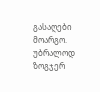გასაღები მოარგო.
უბრალოდ ზოგჯერ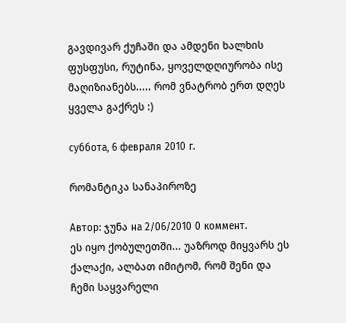გავდივარ ქუჩაში და ამდენი ხალხის ფუსფუსი, რუტინა, ყოველდღიურობა ისე მაღიზიანებს..... რომ ვნატრობ ერთ დღეს ყველა გაქრეს :)

суббота, 6 февраля 2010 г.

რომანტიკა სანაპიროზე

Автор: ჯუნა на 2/06/2010 0 коммент.
ეს იყო ქობულეთში... უაზროდ მიყვარს ეს ქალაქი, ალბათ იმიტომ, რომ შენი და ჩემი საყვარელი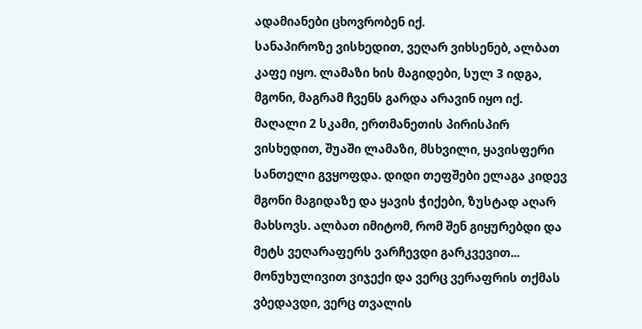ადამიანები ცხოვრობენ იქ.
სანაპიროზე ვისხედით, ვეღარ ვიხსენებ, ალბათ კაფე იყო. ლამაზი ხის მაგიდები, სულ 3 იდგა, მგონი, მაგრამ ჩვენს გარდა არავინ იყო იქ. მაღალი 2 სკამი, ერთმანეთის პირისპირ ვისხედით, შუაში ლამაზი, მსხვილი, ყავისფერი სანთელი გვყოფდა. დიდი თეფშები ელაგა კიდევ მგონი მაგიდაზე და ყავის ჭიქები, ზუსტად აღარ მახსოვს. ალბათ იმიტომ, რომ შენ გიყურებდი და მეტს ვეღარაფერს ვარჩევდი გარკვევით... მონუხულივით ვიჯექი და ვერც ვერაფრის თქმას ვბედავდი, ვერც თვალის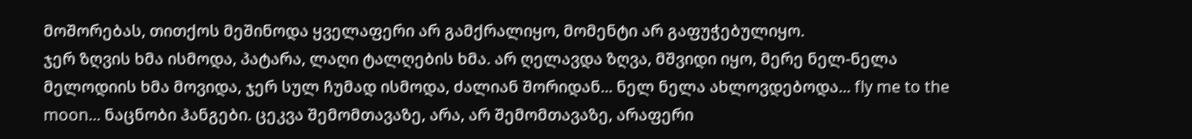მოშორებას, თითქოს მეშინოდა ყველაფერი არ გამქრალიყო, მომენტი არ გაფუჭებულიყო.
ჯერ ზღვის ხმა ისმოდა, პატარა, ლაღი ტალღების ხმა. არ ღელავდა ზღვა, მშვიდი იყო, მერე ნელ-ნელა მელოდიის ხმა მოვიდა, ჯერ სულ ჩუმად ისმოდა, ძალიან შორიდან... ნელ ნელა ახლოვდებოდა... fly me to the moon... ნაცნობი ჰანგები. ცეკვა შემომთავაზე, არა, არ შემომთავაზე, არაფერი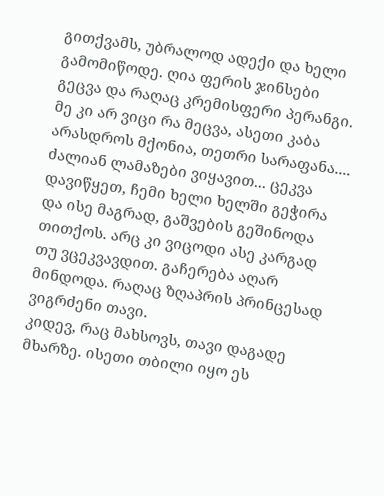გითქვამს, უბრალოდ ადექი და ხელი გამომიწოდე. ღია ფერის ჯინსები გეცვა და რაღაც კრემისფერი პერანგი. მე კი არ ვიცი რა მეცვა, ასეთი კაბა არასდროს მქონია, თეთრი სარაფანა.... ძალიან ლამაზები ვიყავით... ცეკვა დავიწყეთ, ჩემი ხელი ხელში გეჭირა და ისე მაგრად, გაშვების გეშინოდა თითქოს. არც კი ვიცოდი ასე კარგად თუ ვცეკვავდით. გაჩერება აღარ მინდოდა. რაღაც ზღაპრის პრინცესად ვიგრძენი თავი.
კიდევ, რაც მახსოვს, თავი დაგადე მხარზე. ისეთი თბილი იყო ეს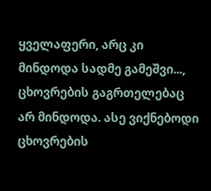ყველაფერი, არც კი მინდოდა სადმე გამეშვი..., ცხოვრების გაგრთელებაც არ მინდოდა. ასე ვიქნებოდი ცხოვრების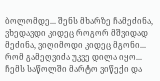ბოლომდე... შენს მხარზე ჩამეძინა, ვხედავდი კიდეც როგორ მშვიდად მეძინა, ვიღიმოდი კიდეც მგონი...
რომ გამეღვიძა უკვე დილა იყო... ჩემს საწოლში მარტო ვიწექი და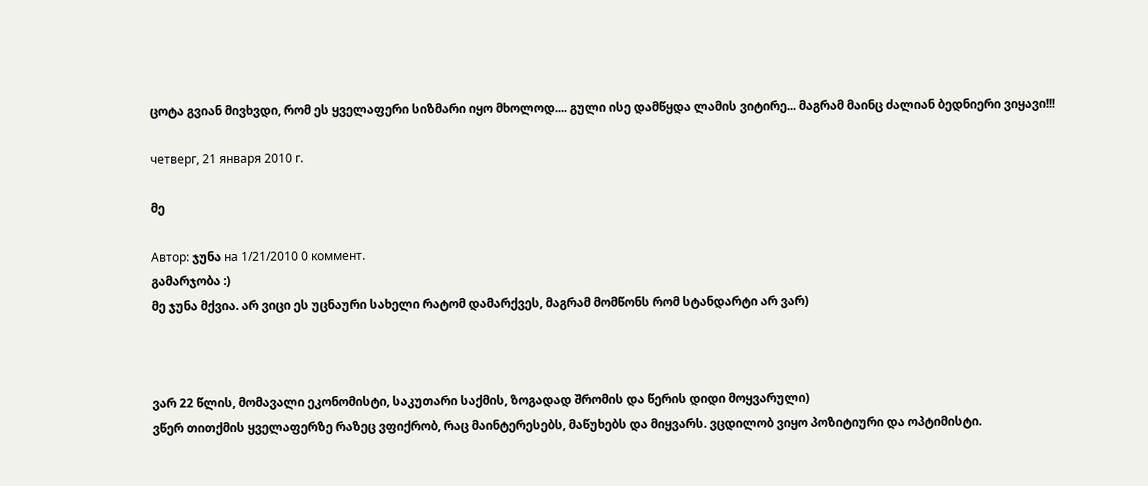ცოტა გვიან მივხვდი, რომ ეს ყველაფერი სიზმარი იყო მხოლოდ.... გული ისე დამწყდა ლამის ვიტირე... მაგრამ მაინც ძალიან ბედნიერი ვიყავი!!!

четверг, 21 января 2010 г.

მე

Автор: ჯუნა на 1/21/2010 0 коммент.
გამარჯობა :)
მე ჯუნა მქვია. არ ვიცი ეს უცნაური სახელი რატომ დამარქვეს, მაგრამ მომწონს რომ სტანდარტი არ ვარ)



ვარ 22 წლის, მომავალი ეკონომისტი, საკუთარი საქმის, ზოგადად შრომის და წერის დიდი მოყვარული)
ვწერ თითქმის ყველაფერზე რაზეც ვფიქრობ, რაც მაინტერესებს, მაწუხებს და მიყვარს. ვცდილობ ვიყო პოზიტიური და ოპტიმისტი.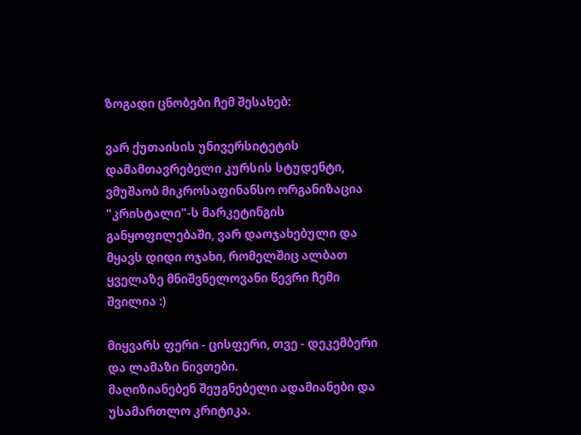ზოგადი ცნობები ჩემ შესახებ:

ვარ ქუთაისის უნივერსიტეტის დამამთავრებელი კურსის სტუდენტი, ვმუშაობ მიკროსაფინანსო ორგანიზაცია "კრისტალი"-ს მარკეტინგის განყოფილებაში, ვარ დაოჯახებული და მყავს დიდი ოჯახი, რომელშიც ალბათ ყველაზე მნიშვნელოვანი წევრი ჩემი შვილია :)

მიყვარს ფერი - ცისფერი, თვე - დეკემბერი და ლამაზი ნივთები.
მაღიზიანებენ შეუგნებელი ადამიანები და უსამართლო კრიტიკა.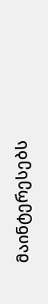მაინტერესებს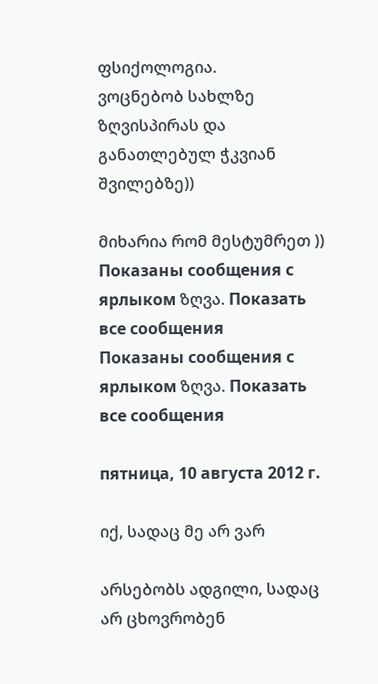ფსიქოლოგია.
ვოცნებობ სახლზე ზღვისპირას და განათლებულ ჭკვიან შვილებზე))

მიხარია რომ მესტუმრეთ ))
Показаны сообщения с ярлыком ზღვა. Показать все сообщения
Показаны сообщения с ярлыком ზღვა. Показать все сообщения

пятница, 10 августа 2012 г.

იქ, სადაც მე არ ვარ

არსებობს ადგილი, სადაც არ ცხოვრობენ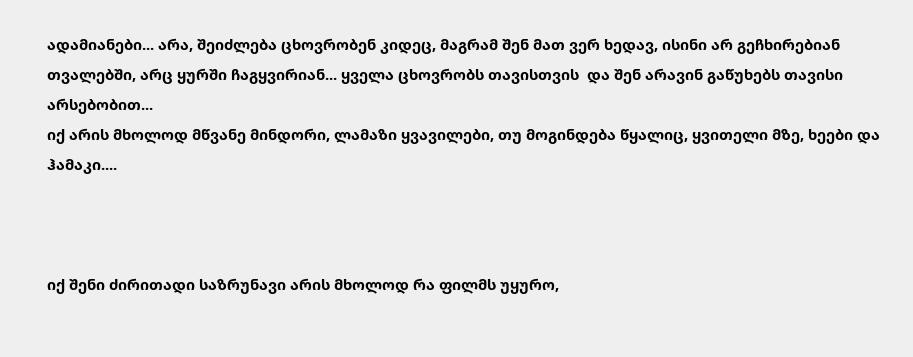ადამიანები... არა, შეიძლება ცხოვრობენ კიდეც, მაგრამ შენ მათ ვერ ხედავ, ისინი არ გეჩხირებიან თვალებში, არც ყურში ჩაგყვირიან... ყველა ცხოვრობს თავისთვის  და შენ არავინ გაწუხებს თავისი არსებობით...
იქ არის მხოლოდ მწვანე მინდორი, ლამაზი ყვავილები, თუ მოგინდება წყალიც, ყვითელი მზე, ხეები და ჰამაკი....



იქ შენი ძირითადი საზრუნავი არის მხოლოდ რა ფილმს უყურო,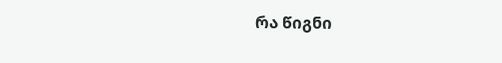რა წიგნი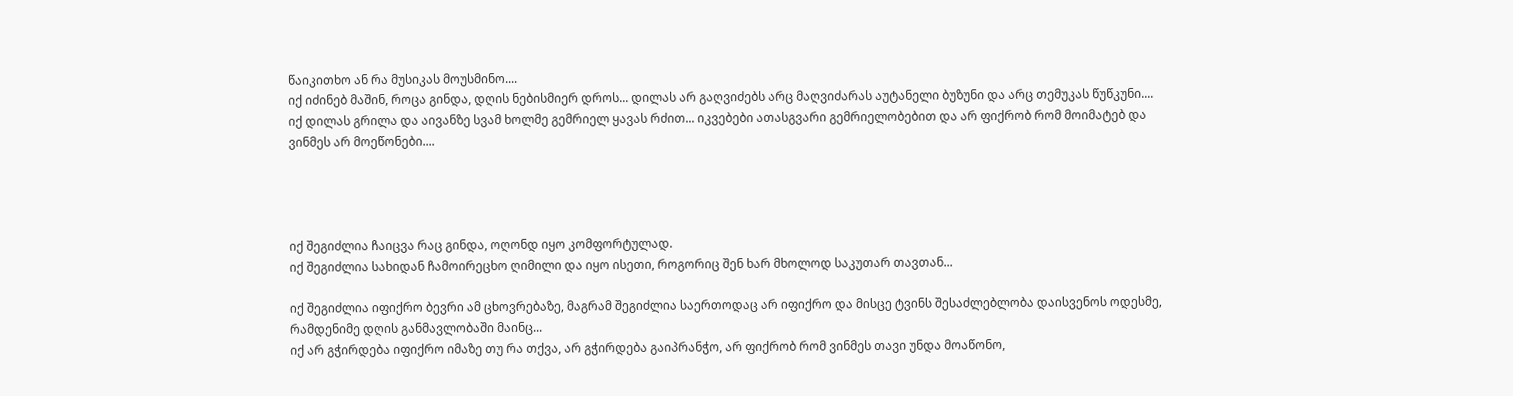წაიკითხო ან რა მუსიკას მოუსმინო....
იქ იძინებ მაშინ, როცა გინდა, დღის ნებისმიერ დროს... დილას არ გაღვიძებს არც მაღვიძარას აუტანელი ბუზუნი და არც თემუკას წუწკუნი....
იქ დილას გრილა და აივანზე სვამ ხოლმე გემრიელ ყავას რძით... იკვებები ათასგვარი გემრიელობებით და არ ფიქრობ რომ მოიმატებ და ვინმეს არ მოეწონები....




იქ შეგიძლია ჩაიცვა რაც გინდა, ოღონდ იყო კომფორტულად.
იქ შეგიძლია სახიდან ჩამოირეცხო ღიმილი და იყო ისეთი, როგორიც შენ ხარ მხოლოდ საკუთარ თავთან...

იქ შეგიძლია იფიქრო ბევრი ამ ცხოვრებაზე, მაგრამ შეგიძლია საერთოდაც არ იფიქრო და მისცე ტვინს შესაძლებლობა დაისვენოს ოდესმე, რამდენიმე დღის განმავლობაში მაინც...
იქ არ გჭირდება იფიქრო იმაზე თუ რა თქვა, არ გჭირდება გაიპრანჭო, არ ფიქრობ რომ ვინმეს თავი უნდა მოაწონო,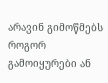არავინ გიმოწმებს როგორ გამოიყურები ან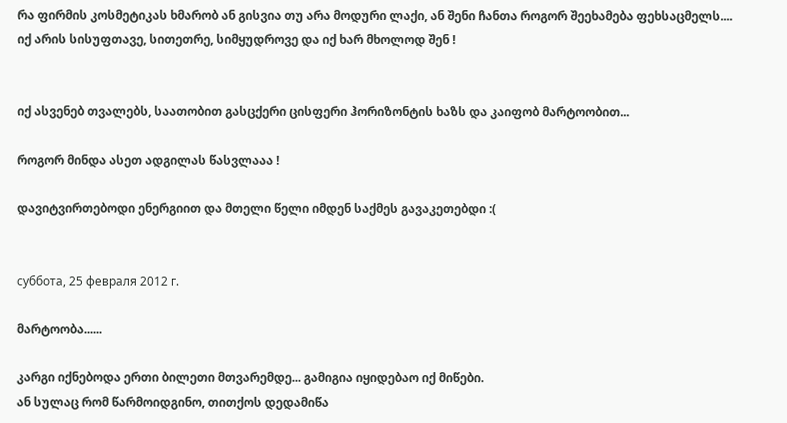რა ფირმის კოსმეტიკას ხმარობ ან გისვია თუ არა მოდური ლაქი, ან შენი ჩანთა როგორ შეეხამება ფეხსაცმელს....
იქ არის სისუფთავე, სითეთრე, სიმყუდროვე და იქ ხარ მხოლოდ შენ !


იქ ასვენებ თვალებს, საათობით გასცქერი ცისფერი ჰორიზონტის ხაზს და კაიფობ მარტოობით...

როგორ მინდა ასეთ ადგილას წასვლააა !

დავიტვირთებოდი ენერგიით და მთელი წელი იმდენ საქმეს გავაკეთებდი :(


суббота, 25 февраля 2012 г.

მარტოობა......

კარგი იქნებოდა ერთი ბილეთი მთვარემდე... გამიგია იყიდებაო იქ მიწები.
ან სულაც რომ წარმოიდგინო, თითქოს დედამიწა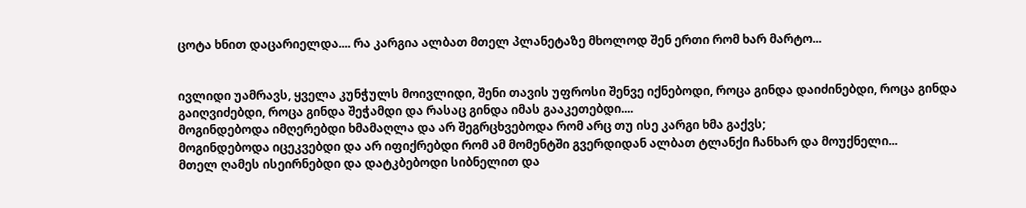ცოტა ხნით დაცარიელდა.... რა კარგია ალბათ მთელ პლანეტაზე მხოლოდ შენ ერთი რომ ხარ მარტო...


ივლიდი უამრავს, ყველა კუნჭულს მოივლიდი, შენი თავის უფროსი შენვე იქნებოდი, როცა გინდა დაიძინებდი, როცა გინდა გაიღვიძებდი, როცა გინდა შეჭამდი და რასაც გინდა იმას გააკეთებდი....
მოგინდებოდა იმღერებდი ხმამაღლა და არ შეგრცხვებოდა რომ არც თუ ისე კარგი ხმა გაქვს;
მოგინდებოდა იცეკვებდი და არ იფიქრებდი რომ ამ მომენტში გვერდიდან ალბათ ტლანქი ჩანხარ და მოუქნელი...
მთელ ღამეს ისეირნებდი და დატკბებოდი სიბნელით და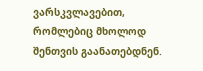ვარსკვლავებით, რომლებიც მხოლოდ შენთვის გაანათებდნენ.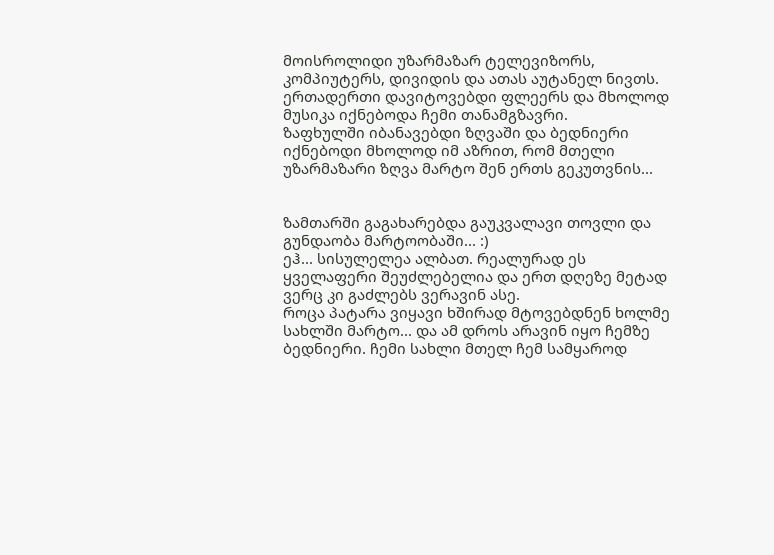მოისროლიდი უზარმაზარ ტელევიზორს, კომპიუტერს, დივიდის და ათას აუტანელ ნივთს. ერთადერთი დავიტოვებდი ფლეერს და მხოლოდ მუსიკა იქნებოდა ჩემი თანამგზავრი.
ზაფხულში იბანავებდი ზღვაში და ბედნიერი იქნებოდი მხოლოდ იმ აზრით, რომ მთელი უზარმაზარი ზღვა მარტო შენ ერთს გეკუთვნის...


ზამთარში გაგახარებდა გაუკვალავი თოვლი და გუნდაობა მარტოობაში... :)
ეჰ... სისულელეა ალბათ. რეალურად ეს ყველაფერი შეუძლებელია და ერთ დღეზე მეტად ვერც კი გაძლებს ვერავინ ასე.
როცა პატარა ვიყავი ხშირად მტოვებდნენ ხოლმე სახლში მარტო... და ამ დროს არავინ იყო ჩემზე ბედნიერი. ჩემი სახლი მთელ ჩემ სამყაროდ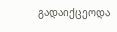გადაიქცეოდა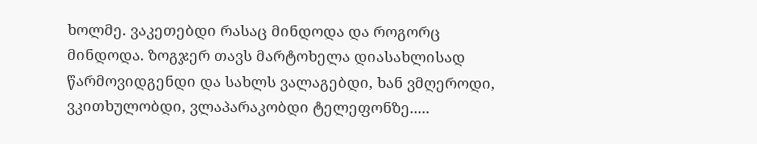ხოლმე. ვაკეთებდი რასაც მინდოდა და როგორც მინდოდა. ზოგჯერ თავს მარტოხელა დიასახლისად წარმოვიდგენდი და სახლს ვალაგებდი, ხან ვმღეროდი, ვკითხულობდი, ვლაპარაკობდი ტელეფონზე.....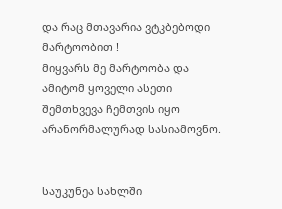და რაც მთავარია ვტკბებოდი მარტოობით !
მიყვარს მე მარტოობა და ამიტომ ყოველი ასეთი შემთხვევა ჩემთვის იყო არანორმალურად სასიამოვნო.


საუკუნეა სახლში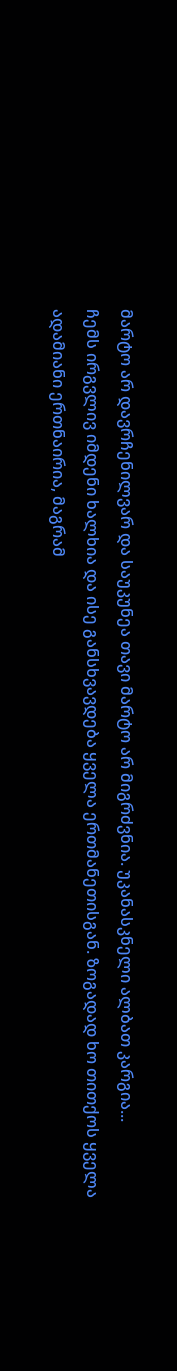მარტო არ დავრჩენილვარ და საუკუნეა თავი მარტო არ მიგრძვნია. უკანასკნელი ალბათ კარგია...
ჩემს ირგვლივ იმდენი ხალხია და ისე განსხვავდება ყველა ერთმანეთისგან. ზოგადად ხო თითქოს ყველა ადამიანი ერთნაირია, მაგრამ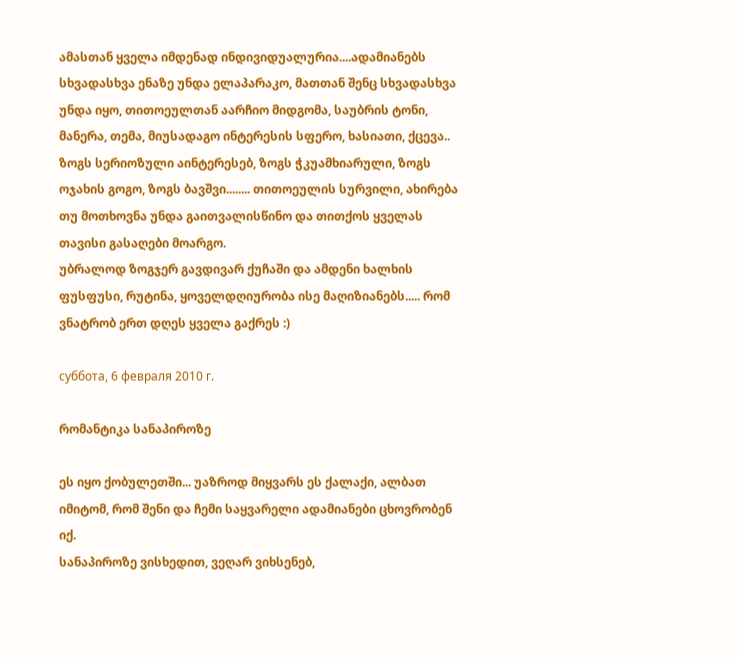ამასთან ყველა იმდენად ინდივიდუალურია....ადამიანებს სხვადასხვა ენაზე უნდა ელაპარაკო, მათთან შენც სხვადასხვა უნდა იყო, თითოეულთან აარჩიო მიდგომა, საუბრის ტონი, მანერა, თემა, მიუსადაგო ინტერესის სფერო, ხასიათი, ქცევა.. ზოგს სერიოზული აინტერესებ, ზოგს ჭკუამხიარული, ზოგს ოჯახის გოგო, ზოგს ბავშვი........ თითოეულის სურვილი, ახირება თუ მოთხოვნა უნდა გაითვალისწინო და თითქოს ყველას თავისი გასაღები მოარგო.
უბრალოდ ზოგჯერ გავდივარ ქუჩაში და ამდენი ხალხის ფუსფუსი, რუტინა, ყოველდღიურობა ისე მაღიზიანებს..... რომ ვნატრობ ერთ დღეს ყველა გაქრეს :)

суббота, 6 февраля 2010 г.

რომანტიკა სანაპიროზე

ეს იყო ქობულეთში... უაზროდ მიყვარს ეს ქალაქი, ალბათ იმიტომ, რომ შენი და ჩემი საყვარელი ადამიანები ცხოვრობენ იქ.
სანაპიროზე ვისხედით, ვეღარ ვიხსენებ,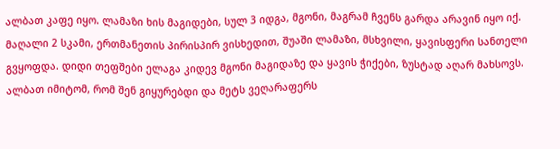ალბათ კაფე იყო. ლამაზი ხის მაგიდები, სულ 3 იდგა, მგონი, მაგრამ ჩვენს გარდა არავინ იყო იქ. მაღალი 2 სკამი, ერთმანეთის პირისპირ ვისხედით, შუაში ლამაზი, მსხვილი, ყავისფერი სანთელი გვყოფდა. დიდი თეფშები ელაგა კიდევ მგონი მაგიდაზე და ყავის ჭიქები, ზუსტად აღარ მახსოვს. ალბათ იმიტომ, რომ შენ გიყურებდი და მეტს ვეღარაფერს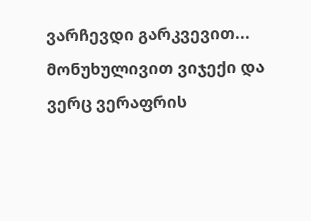ვარჩევდი გარკვევით... მონუხულივით ვიჯექი და ვერც ვერაფრის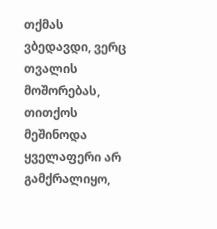თქმას ვბედავდი, ვერც თვალის მოშორებას, თითქოს მეშინოდა ყველაფერი არ გამქრალიყო,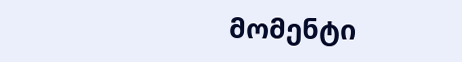მომენტი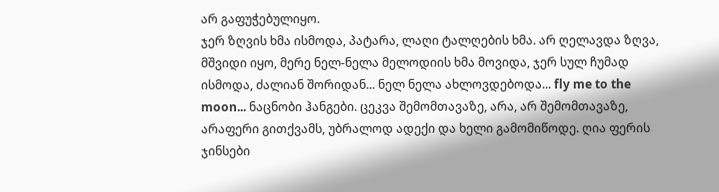არ გაფუჭებულიყო.
ჯერ ზღვის ხმა ისმოდა, პატარა, ლაღი ტალღების ხმა. არ ღელავდა ზღვა, მშვიდი იყო, მერე ნელ-ნელა მელოდიის ხმა მოვიდა, ჯერ სულ ჩუმად ისმოდა, ძალიან შორიდან... ნელ ნელა ახლოვდებოდა... fly me to the moon... ნაცნობი ჰანგები. ცეკვა შემომთავაზე, არა, არ შემომთავაზე, არაფერი გითქვამს, უბრალოდ ადექი და ხელი გამომიწოდე. ღია ფერის ჯინსები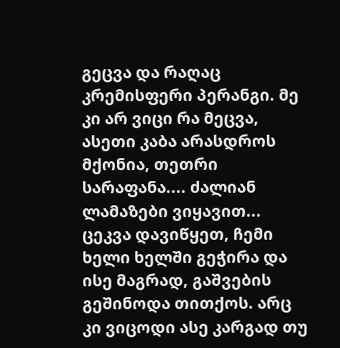გეცვა და რაღაც კრემისფერი პერანგი. მე კი არ ვიცი რა მეცვა, ასეთი კაბა არასდროს მქონია, თეთრი სარაფანა.... ძალიან ლამაზები ვიყავით... ცეკვა დავიწყეთ, ჩემი ხელი ხელში გეჭირა და ისე მაგრად, გაშვების გეშინოდა თითქოს. არც კი ვიცოდი ასე კარგად თუ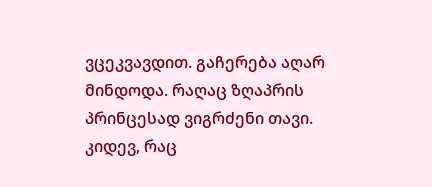ვცეკვავდით. გაჩერება აღარ მინდოდა. რაღაც ზღაპრის პრინცესად ვიგრძენი თავი.
კიდევ, რაც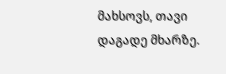მახსოვს, თავი დაგადე მხარზე.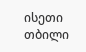ისეთი თბილი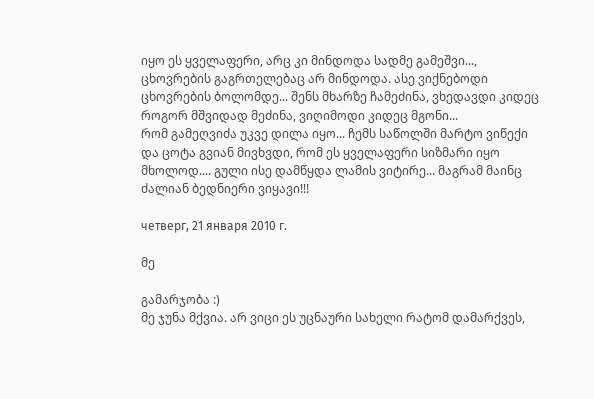იყო ეს ყველაფერი, არც კი მინდოდა სადმე გამეშვი..., ცხოვრების გაგრთელებაც არ მინდოდა. ასე ვიქნებოდი ცხოვრების ბოლომდე... შენს მხარზე ჩამეძინა, ვხედავდი კიდეც როგორ მშვიდად მეძინა, ვიღიმოდი კიდეც მგონი...
რომ გამეღვიძა უკვე დილა იყო... ჩემს საწოლში მარტო ვიწექი და ცოტა გვიან მივხვდი, რომ ეს ყველაფერი სიზმარი იყო მხოლოდ.... გული ისე დამწყდა ლამის ვიტირე... მაგრამ მაინც ძალიან ბედნიერი ვიყავი!!!

четверг, 21 января 2010 г.

მე

გამარჯობა :)
მე ჯუნა მქვია. არ ვიცი ეს უცნაური სახელი რატომ დამარქვეს,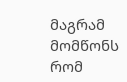მაგრამ მომწონს რომ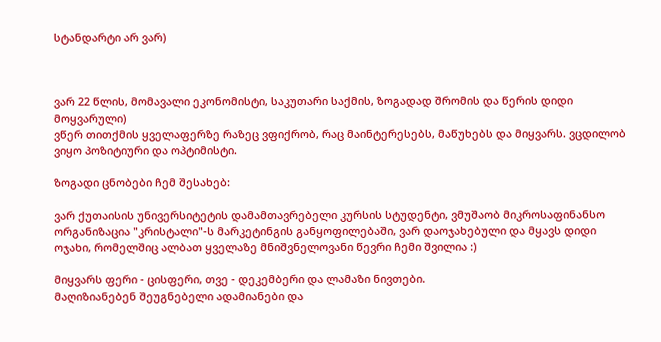სტანდარტი არ ვარ)



ვარ 22 წლის, მომავალი ეკონომისტი, საკუთარი საქმის, ზოგადად შრომის და წერის დიდი მოყვარული)
ვწერ თითქმის ყველაფერზე რაზეც ვფიქრობ, რაც მაინტერესებს, მაწუხებს და მიყვარს. ვცდილობ ვიყო პოზიტიური და ოპტიმისტი.

ზოგადი ცნობები ჩემ შესახებ:

ვარ ქუთაისის უნივერსიტეტის დამამთავრებელი კურსის სტუდენტი, ვმუშაობ მიკროსაფინანსო ორგანიზაცია "კრისტალი"-ს მარკეტინგის განყოფილებაში, ვარ დაოჯახებული და მყავს დიდი ოჯახი, რომელშიც ალბათ ყველაზე მნიშვნელოვანი წევრი ჩემი შვილია :)

მიყვარს ფერი - ცისფერი, თვე - დეკემბერი და ლამაზი ნივთები.
მაღიზიანებენ შეუგნებელი ადამიანები და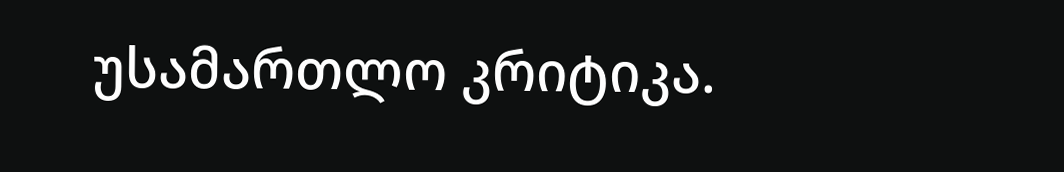უსამართლო კრიტიკა.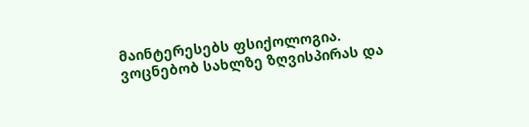მაინტერესებს ფსიქოლოგია.
ვოცნებობ სახლზე ზღვისპირას და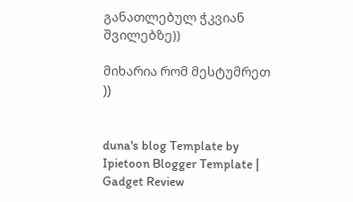განათლებულ ჭკვიან შვილებზე))

მიხარია რომ მესტუმრეთ ))


duna's blog Template by Ipietoon Blogger Template | Gadget Review